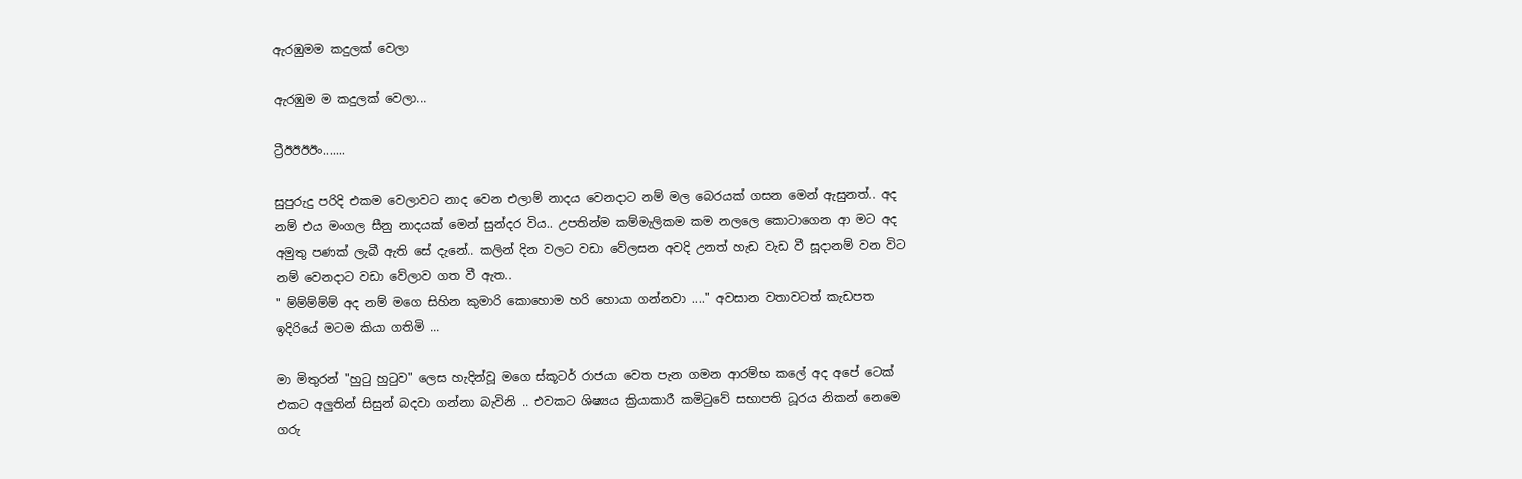ඇරඹුමම කදුලක් වෙලා

ඇරඹුම ම කදුලක් වෙලා...

ට්‍රීඊඊඊඊං.......

සුපුරුදු පරිදි එකම වෙලාවට නාද වෙන එලාම් නාදය වෙනදාට නම් මල බෙරයක් ගසන මෙන් ඇසුනත්.. අද නම් එය මංගල සීනු නාදයක් මෙන් සුන්දර විය.. උපතින්ම කම්මැලිකම කම නලලෙ කොටාගෙන ආ මට අද අමුතු පණක් ලැබී ඇති සේ දැනේ.. කලින් දින වලට වඩා වේලසන අවදි උනත් හැඩ වැඩ වී සූදානම් වන විට නම් වෙනදාට වඩා වේලාව ගත වී ඇත..
" ම්ම්ම්ම්ම් අද නම් මගෙ සිහින කුමාරි කොහොම හරි හොයා ගන්නවා ...." අවසාන වතාවටත් කැඩපත ඉදිරියේ මටම කියා ගතිමි ...

මා මිතුරන් "හුටු හුටුව" ලෙස හැදින්වූ මගෙ ස්කූටර් රාජයා වෙත පැන ගමන ආරම්භ කලේ අද අපේ ටෙක් එකට අලුතින් සිසුන් බදවා ගන්නා බැවිනි .. එවකට ශිෂ්‍යය ක්‍රියාකාරී කමිටුවේ සභාපති ධූරය නිකන් නෙමෙ ගරු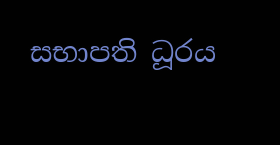සභාපති ධූරය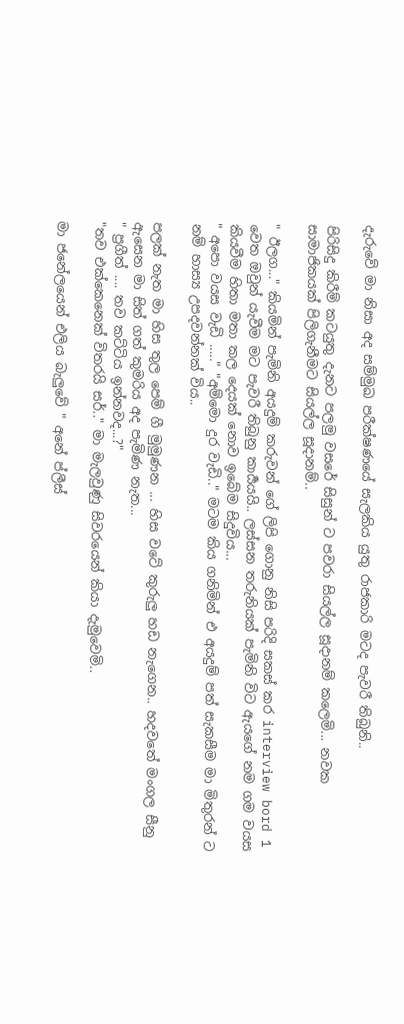දැරුවේ මා නිසා අද සම්මුඛ පරීක්ෂණයේ සැලකිය යුතු රාජකාරි මටද පැවරී තිබුනි..

පිරිසිදු කිරීම් කටයුතු දැනට පලමු වසරේ සිසුන් ට පවරා සියල්ල සූදානම් කලෙමි... නවක සාමාජිකයක් පිලිගැනීමට සියල්ල සූදානම්..

" ඊලග..." කියමින් පැමිනි අයදුම් කරුවන් ගේ ලිපි ගොනු නිසි පරිදි සකස් කර interview bord 1 වෙත ඔවුන් යැවීම මට පැවරී තිබුනු කාර්‍යයයි.. ලස්සන තරුනියක් පැමිනි විට ඇයගේ නම ගම වයස කියවීම හිතා මතා කල දෙයක් නොව ඉබේම සිදුවිය...
" අපො වයස වැඩි ....." "අම්මො දුර වැඩි.." මටම කිය ගනිමින් එ අයදුම් පත් සැකසීම මා මිතුරන් ට  නම් හාස්‍ය උපදවන්නක් විය..

පලක් නැත මා හිස තුල පෙම් ගී මුමුණන ... හිස වටේ කුරුලු හඩ නැගෙන.. හදවතේ මංගල සීනු ඇසෙන මා සිත් ගත් කුමරිය අද පැමිණ නැත...
" ප්‍රගීත් .... තව කට්ටිය ඉන්නවද...?"
"තව එක්කෙනෙක් විතරයි සර්.." මා මැලවුණු සිවරයෙන් කියා දැමුවෙමි..

මා ජනේලයෙන් එලිය බැලුවේ " අනේ ප්ලීස්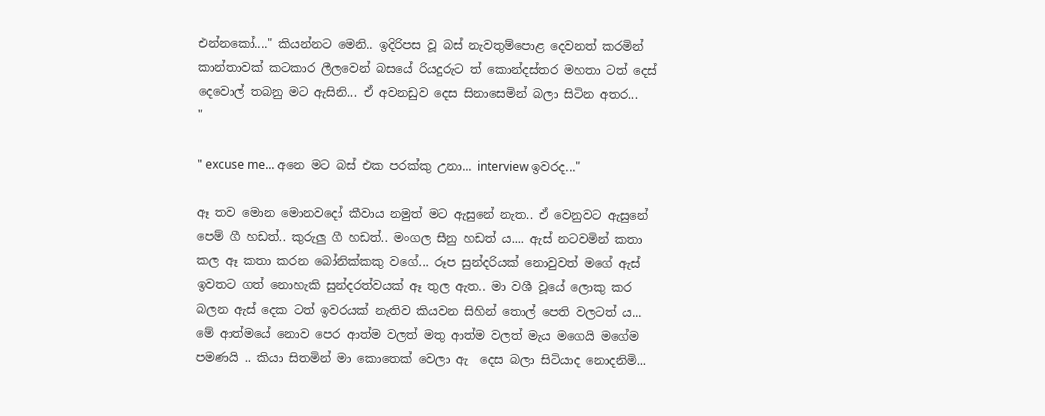එන්නකෝ...." කියන්නට මෙනි.. ඉදිරිපස වූ බස් නැවතුම්පොළ දෙවනත් කරමින් කාන්තාවක් කටකාර ලීලවෙන් බසයේ රියදුරුට ත් කොන්දස්තර මහතා ටත් දෙස් දෙවොල් තබනු මට ඇසිනි... ඒ අවනඩුව දෙස සිනාසෙමින් බලා සිටින අතර...
"

" excuse me... අනෙ මට බස් එක පරක්කු උනා... interview ඉවරද..."

ඈ තව මොන මොනවදෝ කීවාය නමුත් මට ඇසුනේ නැත.. ඒ වෙනුවට ඇසුනේ පෙම් ගී හඩත්.. කුරුලු ගී හඩත්.. මංගල සීනු හඩත් ය.... ඇස් නටවමින් කතා කල ඈ කතා කරන බෝනික්කකු වගේ... රූප සුන්දරියක් නොවුවත් මගේ ඇස් ඉවතට ගත් නොහැකි සුන්දරත්වයක් ඈ තුල ඇත.. මා වශී වූයේ ලොකු කර බලන ඇස් දෙක ටත් ඉවරයක් නැතිව කියවන සිහින් තොල් පෙති වලටත් ය... මේ ආත්මයේ නොව පෙර ආත්ම වලත් මතු ආත්ම වලත් මැය මගෙයි මගේම පමණයි .. කියා සිතමින් මා කොතෙක් වෙලා ඇ  දෙස බලා සිටියාද නොදනිමි...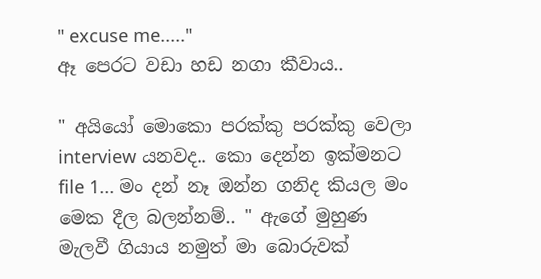" excuse me....."
ඈ පෙරට වඩා හඩ නගා කීවාය..

" අයියෝ මොකො පරක්කු පරක්කු වෙලා interview යනවද.. කො දෙන්න ඉක්මනට file 1... මං දන් නෑ ඔන්න ගනිද කියල මං මෙක දීල බලන්නම්.. " ඇගේ මුහුණ මැලවී ගියාය නමුත් මා බොරුවක්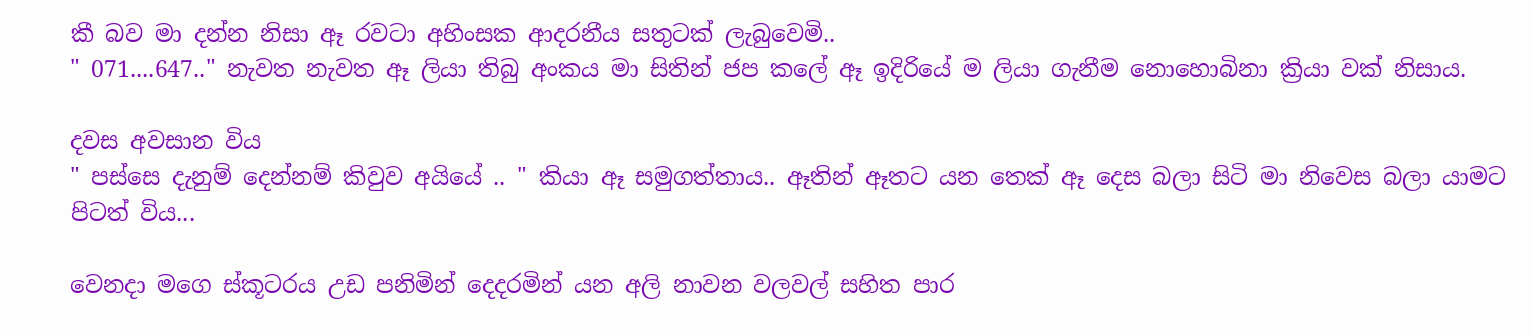කී බව මා දන්න නිසා ඈ රවටා අහිංසක ආදරනීය සතුටක් ලැබුවෙමි..
" 071....647.." නැවත නැවත ඈ ලියා තිබු අංකය මා සිතින් ජප කලේ ඈ ඉදිරියේ ම ලියා ගැනීම නොහොබිනා ක්‍රියා වක් නිසාය.

දවස අවසාන විය
" පස්සෙ දැනුම් දෙන්නම් කිවුව අයියේ .. " කියා ඈ සමුගත්තාය.. ඈතින් ඈතට යන තෙක් ඈ දෙස බලා සිටි මා නිවෙස බලා යාමට පිටත් විය...

වෙනදා මගෙ ස්කූටරය උඩ පනිමින් දෙදරමින් යන අලි නාවන වලවල් සහිත පාර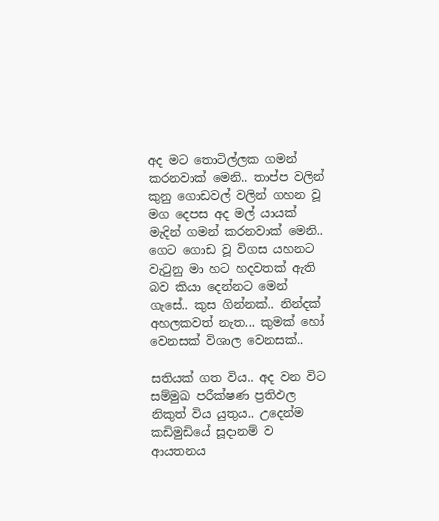අද මට තොටිල්ලක ගමන් කරනවාක් මෙනි.. තාප්ප වලින් කුනු ගොඩවල් වලින් ගහන වූ මග දෙපස අද මල් යායක් මැදින් ගමන් කරනවාක් මෙනි.. ගෙට ගොඩ වූ විගස යහනට වැටුනු මා හට හදවතක් ඇති බව කියා දෙන්නට මෙන් ගැසේ.. කුස ගින්නක්.. නින්දක් අහලකවත් නැත... කුමක් හෝ වෙනසක් විශාල වෙනසක්..

සතියක් ගත විය.. අද වන විට සම්මුඛ පරීක්ෂණ ප්‍රතිඵල නිකුත් විය යුතුය.. උදෙන්ම කඩිමුඩියේ සූදානම් ව ආයතනය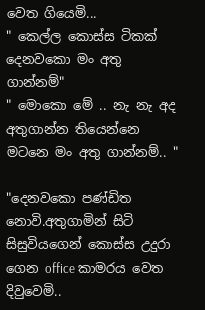වෙත ගියෙමි...
" කෙල්ල කොස්ස ටිකක් දෙනවකො මං අතු ගාන්නම්"
" මොකො මේ .. නැ නැ අද අතුගාන්න තියෙන්නෙ මටනෙ මං අතු ගාන්නම්.. "

"දෙනවකො පණ්ඩිත නොවි.අතුගාමින් සිටි සිසුවියගෙන් කොස්ස උදුරා ගෙන office කාමරය වෙත දිවුවෙමි..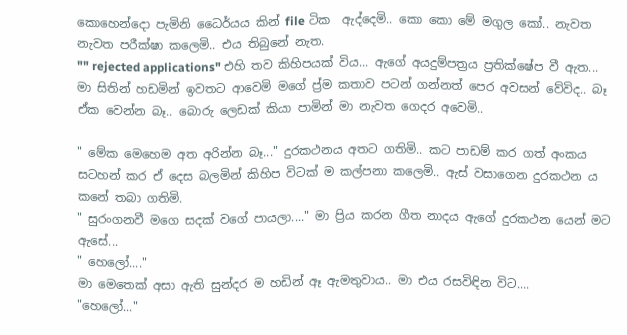කොහෙන්දො පැමිනි ධෛර්යය කින් file ටික  ඇද්දෙමි.. කො කො මේ මගුල කෝ.. නැවත නැවත පරීක්ෂා කලෙමි.. එය තිබුනේ නැත.
"" rejected applications" එහි තව කිහිපයක් විය... ඇගේ අයදුම්පත්‍රය ප්‍රතික්ෂේප වී ඇත...
මා සිතින් හඩමින් ඉවතට ආවෙමි මගේ ප්‍ර්ම කතාව පටන් ගන්නත් පෙර අවසන් වේවිද.. බෑ ඒක වෙන්න බෑ.. බොරු ලෙඩක් කියා පාමින් මා නැවත ගෙදර අවෙමි..

" මේක මෙහෙම අත අරින්න බෑ..." දුරකථනය අතට ගතිමි.. කට පාඩම් කර ගත් අංකය සටහන් කර ඒ දෙස බලමින් කිහිප විටක් ම කල්පනා කලෙමි.. ඇස් වසාගෙන දුරකථන ය කනේ තබා ගතිමි.
" සුරංගනවී මගෙ සදක් වගේ පායලා...." මා ප්‍රිය කරන ගීත නාදය ඇගේ දුරකථන යෙන් මට ඇසේ...
" හෙලෝ...."
මා මෙතෙක් අසා ඇති සුන්දර ම හඩින් ඈ ඇමතුවාය.. මා එය රසවිඳින විට....
"හෙලෝ..."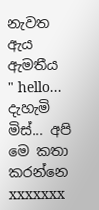නැවත ඇය ඇමතීය
" hello... දැහැමි  මිස්... අපි මෙ කතා කරන්නෙ xxxxxxx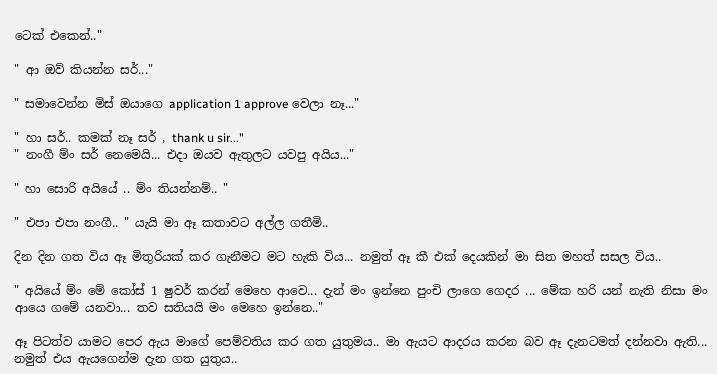ටෙක් එකෙන්.."

" ආ ඔව් කියන්න සර්..."

" සමාවෙන්න මිස් ඔයාගෙ application 1 approve වෙලා නෑ..."

" හා සර්.. කමක් නෑ සර් , thank u sir..."
" නංගී ම්ං සර් නෙමෙයි... එදා ඔයව ඇතුලට යවපු අයිය..."

" හා සොරි අයියේ .. ම්ං තියන්නම්.. "

" එපා එපා නංගී.. " යැයි මා ඈ කතාවට අල්ල ගතීමි..

දින දින ගත විය ඈ මිතුරියක් කර ගැනීමට මට හැකි විය... නමුත් ඈ කී එක් දෙයකින් මා සිත මහත් සසල විය..

" අයියේ ම්ං මේ කෝස් 1 ෂුවර් කරන් මෙහෙ ආවෙ... දැන් මං ඉන්නෙ පුංචි ලාගෙ ගෙදර ... මේක හරි යන් නැති නිසා මං ආයෙ ගමේ යනවා... තව සතියයි මං මෙහෙ ඉන්නෙ.."

ඈ පිටත්ව යාමට පෙර ඇය මාගේ පෙම්වතිය කර ගත යුතුමය.. මා ඇයට ආදරය කරන බව ඈ දැනටමත් දන්නවා ඇති... නමුත් එය ඇයගෙන්ම දැන ගත යුතුය..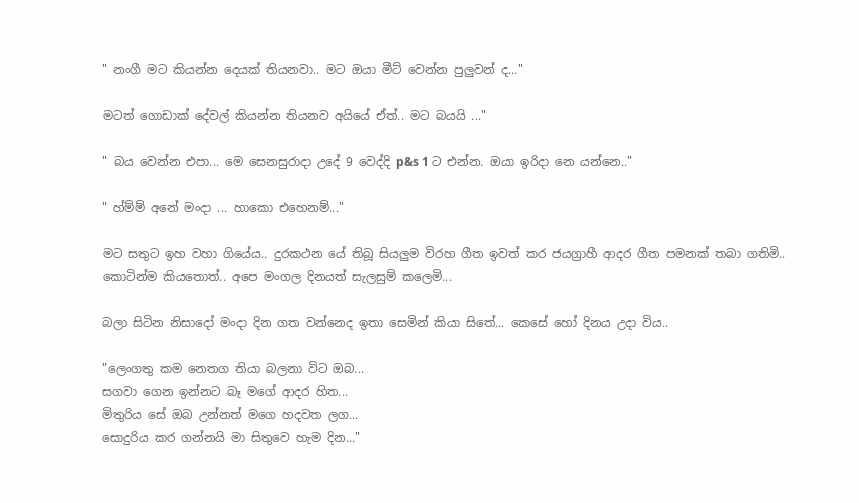" නංගී මට කියන්න දෙයක් තියනවා.. මට ඔයා මීට් වෙන්න පුලුවන් ද..."

මටත් ගොඩාක් දේවල් කියන්න තියනව අයියේ ඒත්.. මට බයයි ..."

" බය වෙන්න එපා... මෙ සෙනසුරාදා උදේ 9 වෙද්දි p&s 1 ට එන්න. ඔයා ඉරිදා නෙ යන්නෙ.."

" හ්ම්ම් අනේ මංදා ... හාකො එහෙනම්..."

මට සතුට ඉහ වහා ගියේය.. දුරකථන යේ තිබූ සියලුම විරහ ගීත ඉවත් කර ජයග්‍රාහී ආදර ගීත පමනක් තබා ගතිමි.. කොටින්ම කියතොත්.. අපෙ මංගල දිනයත් සැලසුම් කලෙමි...

බලා සිටින නිසාදෝ මංදා දින ගත වන්නෙද ඉතා සෙමින් කියා සිතේ... කෙසේ හෝ දිනය උදා විය..

"ලෙංගතු කම නෙතග තියා බලනා විට ඔබ...
සගවා ගෙන ඉන්නට බෑ මගේ ආදර හිත...
මිතුරිය සේ ඔබ උන්නත් මගෙ හදවත ලග...
සොදුරිය කර ගන්නයි මා සිතුවෙ හැම දින..."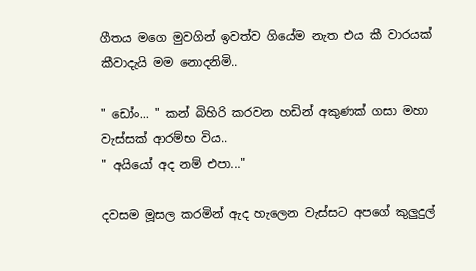ගීතය මගෙ මුවගින් ඉවත්ව ගියේම නැත එය කී වාරයක් කීවාදැයි මම නොදනිමි..

" ඩෝං... " කන් බිහිරි කරවන හඩින් අකුණක් ගසා මහා වැස්සක් ආරම්භ විය..
" අයියෝ අද නම් එපා..."

දවසම මූසල කරමින් ඇද හැලෙන වැස්සට අපගේ කුලුදුල්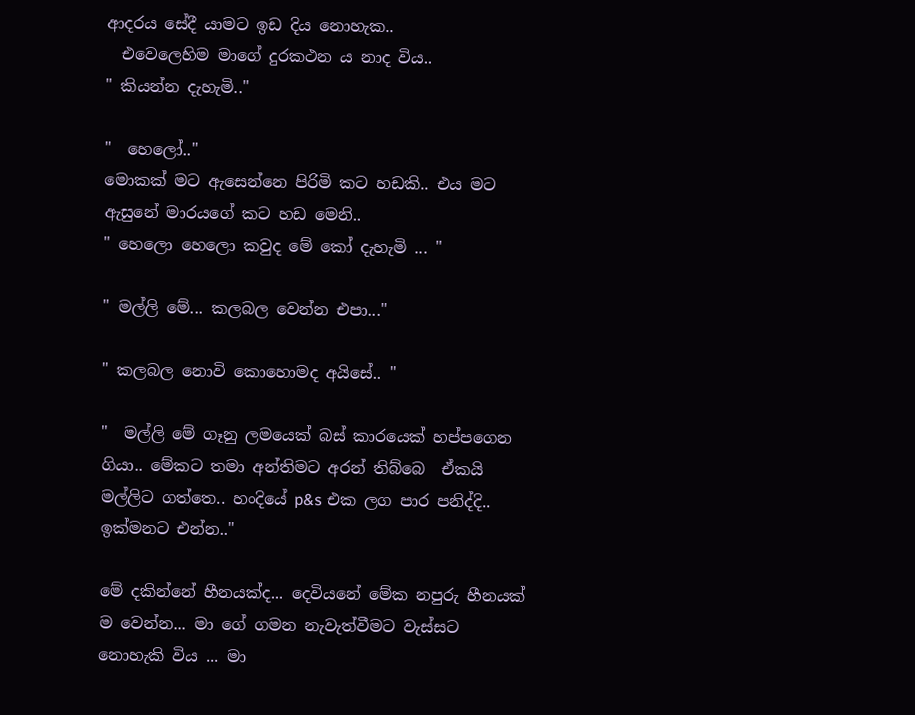ආදරය සේදී යාමට ඉඩ දිය නොහැක..
  එවෙලෙහිම මාගේ දුරකථන ය නාද විය..
" කියන්න දැහැමි.."

"  හෙලෝ.."
මොකක් මට ඇසෙන්නෙ පිරිමි කට හඩකි.. එය මට ඇසුනේ මාරයගේ කට හඩ මෙනි..
" හෙලො හෙලො කවුද මේ කෝ දැහැමි ... "

" මල්ලි මේ... කලබල වෙන්න එපා..."

" කලබල නොවි කොහොමද අයිසේ.. "

"  මල්ලි මේ ගෑනු ලමයෙක් බස් කාරයෙක් හප්පගෙන ගියා.. මේකට තමා අන්තිමට අරන් තිබ්බෙ  ඒකයි මල්ලිට ගත්තෙ.. හංදියේ p&s එක ලග පාර පනිද්දි.. ඉක්මනට එන්න.."

මේ දකින්නේ හීනයක්ද... දෙවියනේ මේක නපුරු හීනයක් ම වෙන්න... මා ගේ ගමන නැවැත්වීමට වැස්සට නොහැකි විය ... මා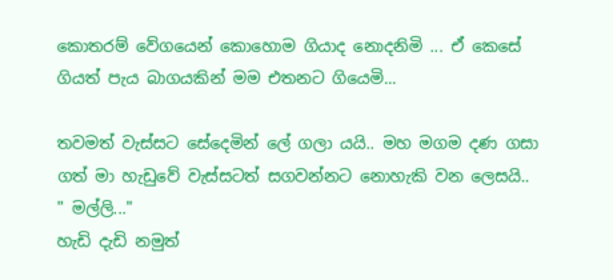කොතරම් වේගයෙන් කොහොම ගියාද නොදනිමි ... ඒ කෙසේ ගියත් පැය බාගයකින් මම එතනට ගියෙමි...

තවමත් වැස්සට සේදෙමින් ලේ ගලා යයි.. මහ මගම දණ ගසා ගත් මා හැඩුවේ වැස්සටත් සගවන්නට නොහැකි වන ලෙසයි..
" මල්ලි..."
හැඩි දැඩි නමුත්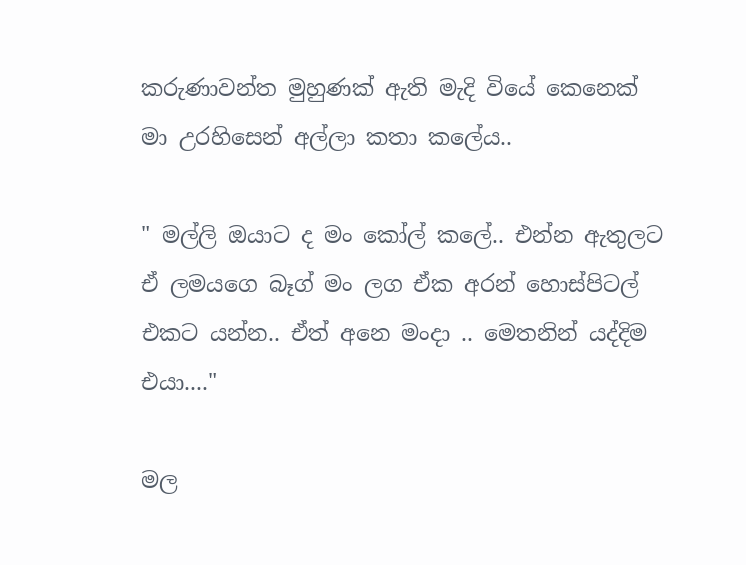කරුණාවන්ත මුහුණක් ඇති මැදි වියේ කෙනෙක් මා උරහිසෙන් අල්ලා කතා කලේය..

" මල්ලි ඔයාට ද මං කෝල් කලේ.. එන්න ඇතුලට ඒ ලමයගෙ බෑග් මං ලග ඒක අරන් හොස්පිටල් එකට යන්න.. ඒත් අනෙ මංදා .. මෙතනින් යද්දිම එයා...."

මල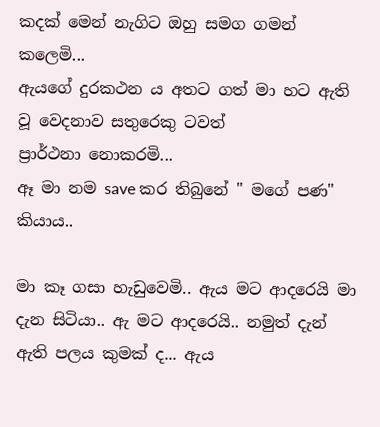කදක් මෙන් නැගිට ඔහු සමග ගමන් කලෙමි...
ඇයගේ දුරකථන ය අතට ගත් මා හට ඇති වූ වෙදනාව සතුරෙකු ටවත්
ප්‍රාර්ථනා නොකරමි...
ඈ මා නම save කර තිබුනේ " මගේ පණ" කියාය..

මා කෑ ගසා හැඩුවෙමි.. ඇය මට ආදරෙයි මා දැන සිටියා.. ඇ මට ආදරෙයි.. නමුත් දැන් ඇති පලය කුමක් ද... ඇය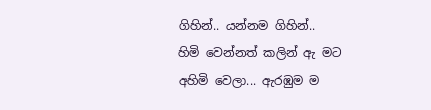ගිහින්.. යන්නම ගිහින්..
හිමි වෙන්නත් කලින් ඇ මට අහිමි වෙලා... ඇරඹුම ම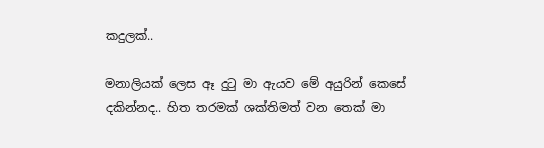කදුලක්..

මනාලියක් ලෙස ඈ දුටු මා ඇයව මේ අයුරින් කෙසේ දකින්නද.. හිත තරමක් ශක්තිමත් වන තෙක් මා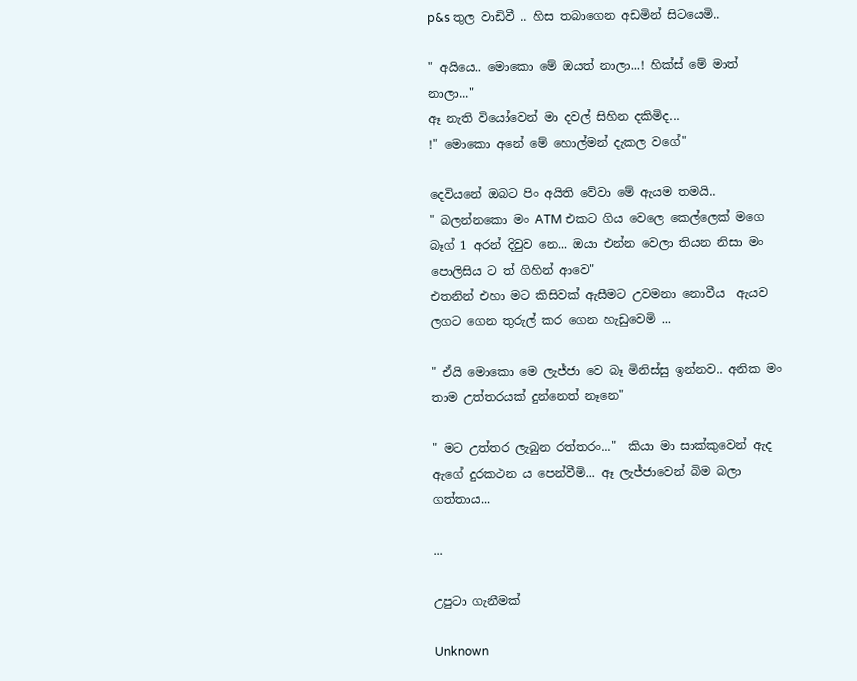p&s තුල වාඩිවී .. හිස තබාගෙන අඩමින් සිටයෙමි..

" අයියෙ.. මොකො මේ ඔයත් නාලා...! හික්ස් මේ මාත් නාලා..."
ඈ නැති වියෝවෙන් මා දවල් සිහින දකිමිද...
!" මොකො අනේ මේ හොල්මන් දැකල වගේ"

දෙවියනේ ඔබට පිං අයිති වේවා මේ ඇයම තමයි..
" බලන්නකො මං ATM එකට ගිය වෙලෙ කෙල්ලෙක් මගෙ බෑග් 1 අරන් දිවුව නෙ... ඔයා එන්න වෙලා තියන නිසා මං පොලිසිය ට ත් ගිහින් ආවෙ"
එතනින් එහා මට කිසිවක් ඇසීමට උවමනා නොවීය  ඇයව ලගට ගෙන තුරුල් කර ගෙන හැඩුවෙමි ...

" ඒයි මොකො මෙ ලැජ්ජා වෙ බෑ මිනිස්සු ඉන්නව.. අනික මං තාම උත්තරයක් දුන්නෙත් නෑනෙ"

" මට උත්තර ලැබුන රත්‍තරං..."  කියා මා සාක්කුවෙන් ඇද ඇගේ දුරකථන ය පෙන්වීමි... ඈ ලැජ්ජාවෙන් බිම බලා ගත්තාය...

...

උපුටා ගැනීමක්

Unknown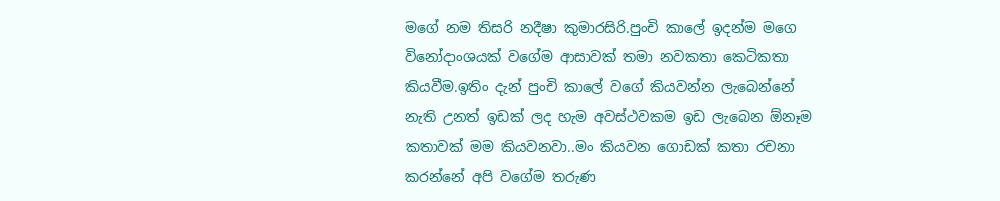මගේ නම තිසරි නදීෂා කුමාරසිරි.පුංචි කාලේ ඉදන්ම මගෙ විනෝදාංශයක් වගේම ආසාවක් තමා නවකතා කෙටිකතා කියවීම.ඉතිං දැන් පුංචි කාලේ වගේ කියවන්න ලැබෙන්නේ නැති උනත් ඉඩක් ලද හැම අවස්ථවකම ඉඩ ලැබෙන ඕනෑම කතාවක් මම කියවනවා..මං කියවන ගොඩක් කතා රචනා කරන්නේ අපි වගේම තරුණ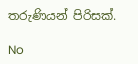තරුණියන් පිරිසක්.

No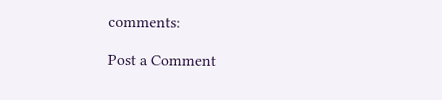comments:

Post a Comment